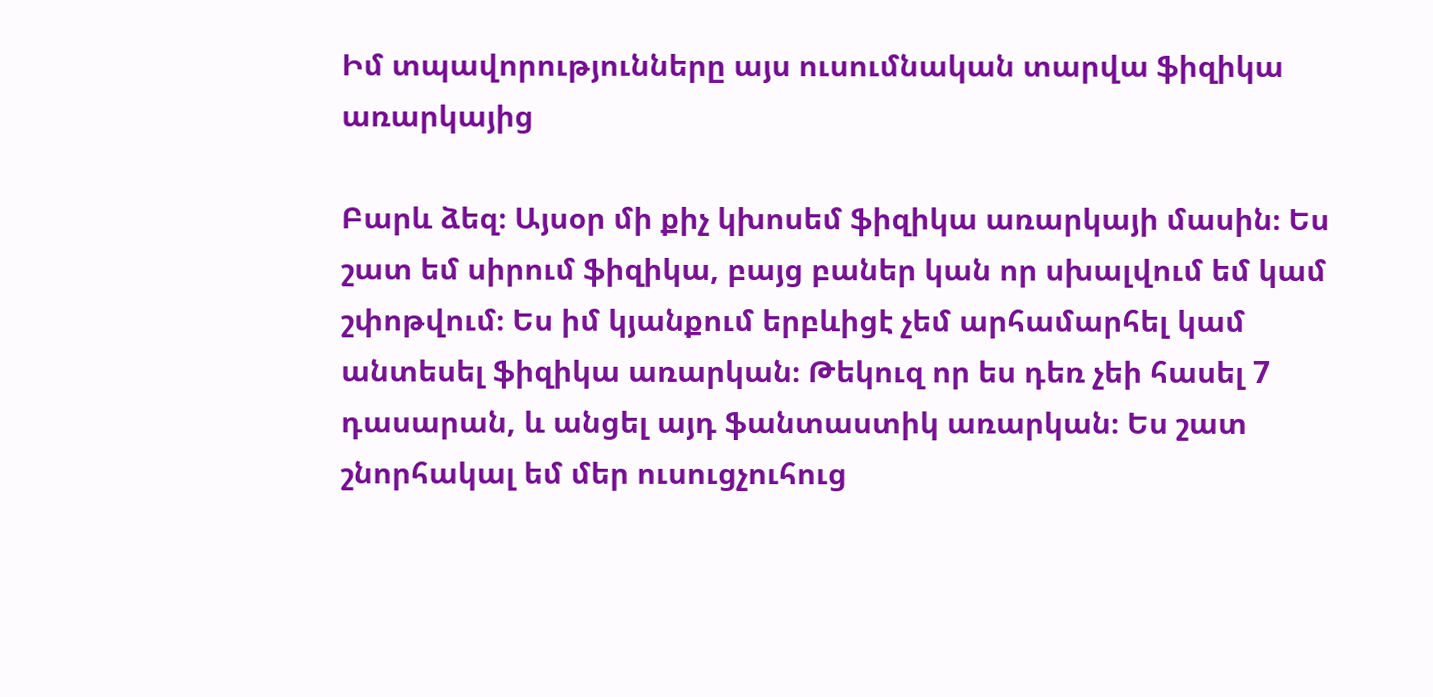Իմ տպավորությունները այս ուսումնական տարվա ֆիզիկա առարկայից

Բարև ձեզ։ Այսօր մի քիչ կխոսեմ ֆիզիկա առարկայի մասին։ Ես շատ եմ սիրում ֆիզիկա, բայց բաներ կան որ սխալվում եմ կամ շփոթվում։ Ես իմ կյանքում երբևիցէ չեմ արհամարհել կամ անտեսել ֆիզիկա առարկան։ Թեկուզ որ ես դեռ չեի հասել 7 դասարան, և անցել այդ ֆանտաստիկ առարկան։ Ես շատ շնորհակալ եմ մեր ուսուցչուհուց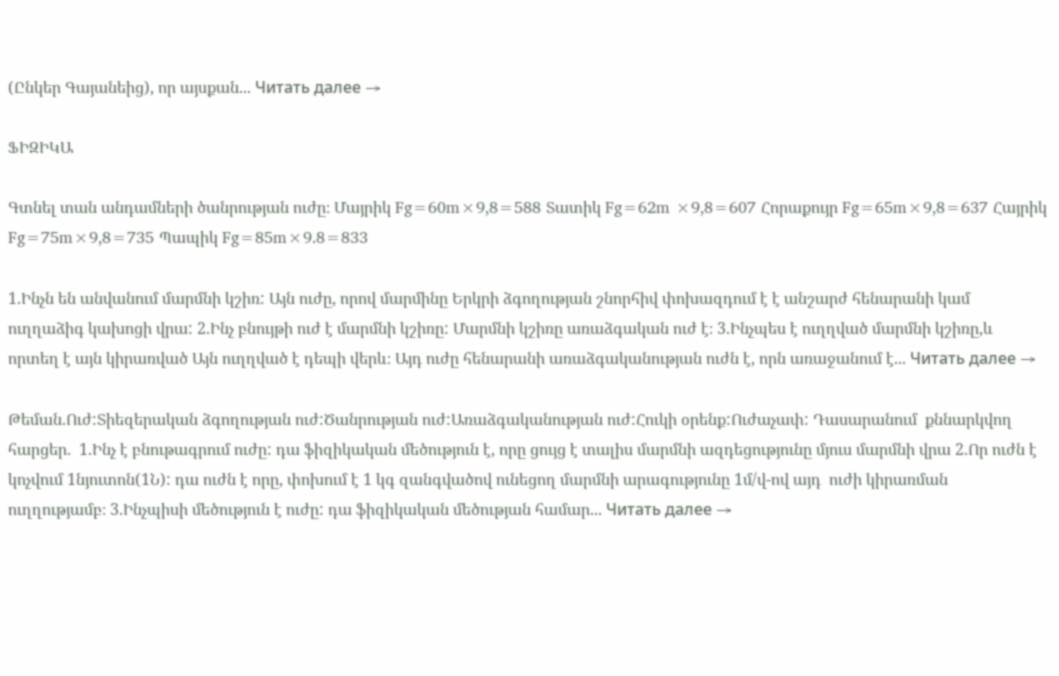(Ընկեր Գայանեից), որ այսքան... Читать далее →

ՖԻԶԻԿԱ

Գտնել տան անդամների ծանրության ուժը։ Մայրիկ Fg=60m×9,8=588 Տատիկ Fg=62m ×9,8=607 Հորաքույր Fg=65m×9,8=637 Հայրիկ Fg=75m×9,8=735 Պապիկ Fg=85m×9.8=833

1.Ինչն են անվանում մարմնի կշիռ: Այն ուժը, որով մարմինը Երկրի ձգողության շնորհիվ փոխազդում է է անշարժ հենարանի կամ ուղղաձիգ կախոցի վրա: 2.Ինչ բնույթի ուժ է մարմնի կշիռը: Մարմնի կշիռը առաձգական ուժ է։ 3.Ինչպես է ուղղված մարմնի կշիռը,և որտեղ է այն կիրառված Այն ուղղված է դեպի վերև։ Այդ ուժը հենարանի առաձգականության ուժն է, որն առաջանում է... Читать далее →

Թեման.Ուժ:Տիեզերական ձգողության ուժ:Ծանրության ուժ:Առաձգականության ուժ:Հուկի օրենք:Ուժաչափ: Դասարանում  քննարկվող հարցեր.  1.Ինչ է բնութագրում ուժը: դա ֆիզիկական մեծություն է, որը ցույց է տալիս մարմնի ազդեցությունը մյուս մարմնի վրա 2.Որ ուժն է կոչվում 1նյուտոն(1Ն): դա ուժն է որը, փոխում է 1 կգ զանգվածով ունեցող մարմնի արագությունը 1մ/վ-ով այդ  ուժի կիրառման ուղղությամբ։ 3.Ինչպիսի մեծություն է ուժը: դա ֆիզիկական մեծության համար... Читать далее →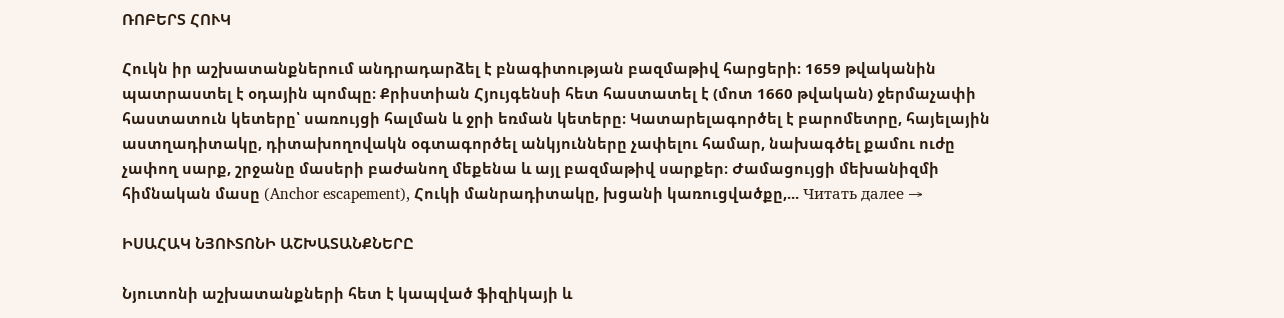ՌՈԲԵՐՏ ՀՈՒԿ

Հուկն իր աշխատանքներում անդրադարձել է բնագիտության բազմաթիվ հարցերի։ 1659 թվականին պատրաստել է օդային պոմպը։ Քրիստիան Հյույգենսի հետ հաստատել է (մոտ 1660 թվական) ջերմաչափի հաստատուն կետերը՝ սառույցի հալման և ջրի եռման կետերը։ Կատարելագործել է բարոմետրը, հայելային աստղադիտակը, դիտախողովակն օգտագործել անկյունները չափելու համար, նախագծել քամու ուժը չափող սարք, շրջանը մասերի բաժանող մեքենա և այլ բազմաթիվ սարքեր։ Ժամացույցի մեխանիզմի հիմնական մասը (Anchor escapement), Հուկի մանրադիտակը, խցանի կառուցվածքը,... Читать далее →

ԻՍԱՀԱԿ ՆՅՈՒՏՈՆԻ ԱՇԽԱՏԱՆՔՆԵՐԸ

Նյուտոնի աշխատանքների հետ է կապված ֆիզիկայի և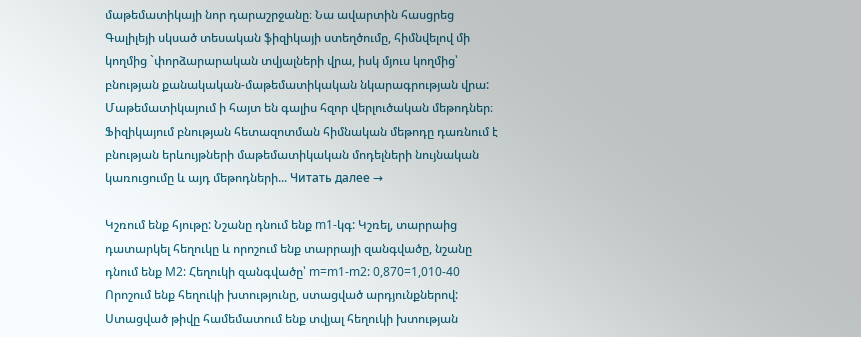մաթեմատիկայի նոր դարաշրջանը։ Նա ավարտին հասցրեց Գալիլեյի սկսած տեսական ֆիզիկայի ստեղծումը, հիմնվելով մի կողմից `փորձարարական տվյալների վրա, իսկ մյուս կողմից՝ բնության քանակական-մաթեմատիկական նկարագրության վրա: Մաթեմատիկայում ի հայտ են գալիս հզոր վերլուծական մեթոդներ։ Ֆիզիկայում բնության հետազոտման հիմնական մեթոդը դառնում է բնության երևույթների մաթեմատիկական մոդելների նույնական կառուցումը և այդ մեթոդների... Читать далее →

Կշռում ենք հյութը: Նշանը դնում ենք m1-կգ: Կշռել, տարրաից դատարկել հեղուկը և որոշում ենք տարրայի զանգվածը, նշանը դնում ենք M2: Հեղուկի զանգվածը՝ m=m1-m2: 0,870=1,010-40 Որոշում ենք հեղուկի խտությունը, ստացված արդյունքներով: Ստացված թիվը համեմատում ենք տվյալ հեղուկի խտության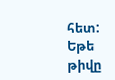հետ: Եթե թիվը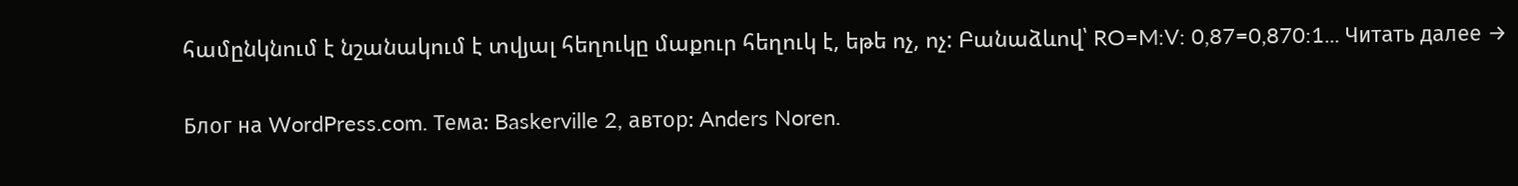համընկնում է նշանակում է տվյալ հեղուկը մաքուր հեղուկ է, եթե ոչ, ոչ: Բանաձևով՝ RO=M:V: 0,87=0,870:1... Читать далее →

Блог на WordPress.com. Тема: Baskerville 2, автор: Anders Noren.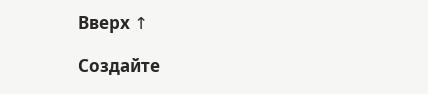Вверх ↑

Создайте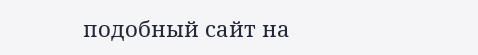подобный сайт на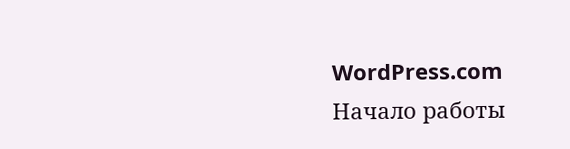WordPress.com
Начало работы